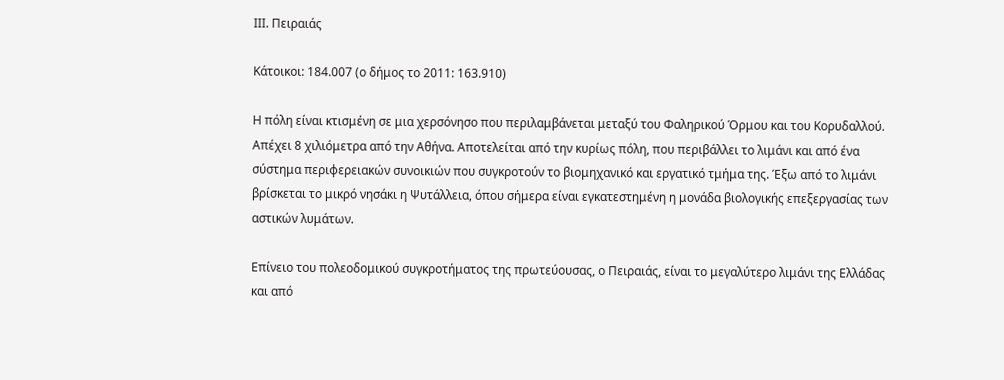ΙΙΙ. Πειραιάς

Κάτοικοι: 184.007 (ο δήμος το 2011: 163.910)

Η πόλη είναι κτισμένη σε μια χερσόνησο που περιλαμβάνεται μεταξύ του Φαληρικού Όρμου και του Κορυδαλλού. Απέχει 8 χιλιόμετρα από την Αθήνα. Αποτελείται από την κυρίως πόλη, που περιβάλλει το λιμάνι και από ένα σύστημα περιφερειακών συνοικιών που συγκροτούν το βιομηχανικό και εργατικό τμήμα της. Έξω από το λιμάνι βρίσκεται το μικρό νησάκι η Ψυτάλλεια, όπου σήμερα είναι εγκατεστημένη η μονάδα βιολογικής επεξεργασίας των αστικών λυμάτων.

Επίνειο του πολεοδομικού συγκροτήματος της πρωτεύουσας, ο Πειραιάς, είναι το μεγαλύτερο λιμάνι της Ελλάδας και από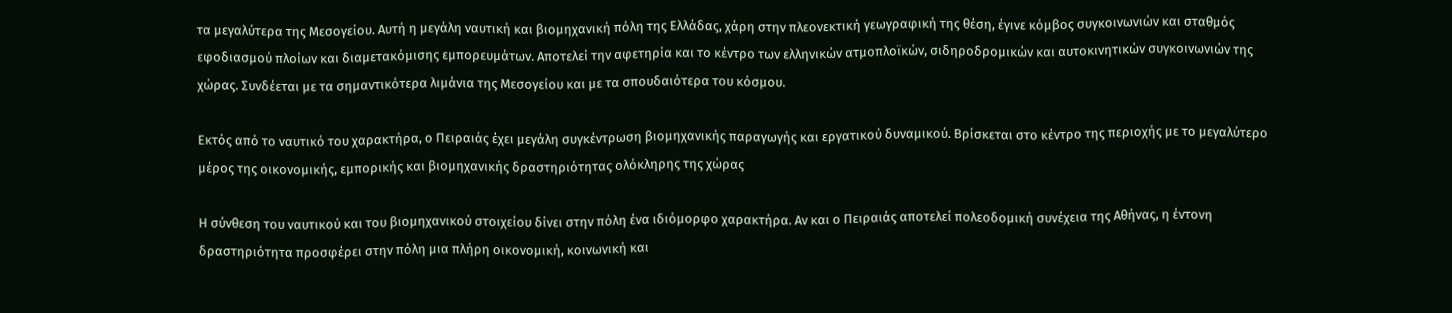τα μεγαλύτερα της Μεσογείου. Αυτή η μεγάλη ναυτική και βιομηχανική πόλη της Ελλάδας, χάρη στην πλεονεκτική γεωγραφική της θέση, έγινε κόμβος συγκοινωνιών και σταθμός εφοδιασμού πλοίων και διαμετακόμισης εμπορευμάτων. Αποτελεί την αφετηρία και το κέντρο των ελληνικών ατμοπλοϊκών, σιδηροδρομικών και αυτοκινητικών συγκοινωνιών της χώρας. Συνδέεται με τα σημαντικότερα λιμάνια της Μεσογείου και με τα σπουδαιότερα του κόσμου.

Εκτός από το ναυτικό του χαρακτήρα, ο Πειραιάς έχει μεγάλη συγκέντρωση βιομηχανικής παραγωγής και εργατικού δυναμικού. Βρίσκεται στο κέντρο της περιοχής με το μεγαλύτερο μέρος της οικονομικής, εμπορικής και βιομηχανικής δραστηριότητας ολόκληρης της χώρας

Η σύνθεση του ναυτικού και του βιομηχανικού στοιχείου δίνει στην πόλη ένα ιδιόμορφο χαρακτήρα. Αν και ο Πειραιάς αποτελεί πολεοδομική συνέχεια της Αθήνας, η έντονη δραστηριότητα προσφέρει στην πόλη μια πλήρη οικονομική, κοινωνική και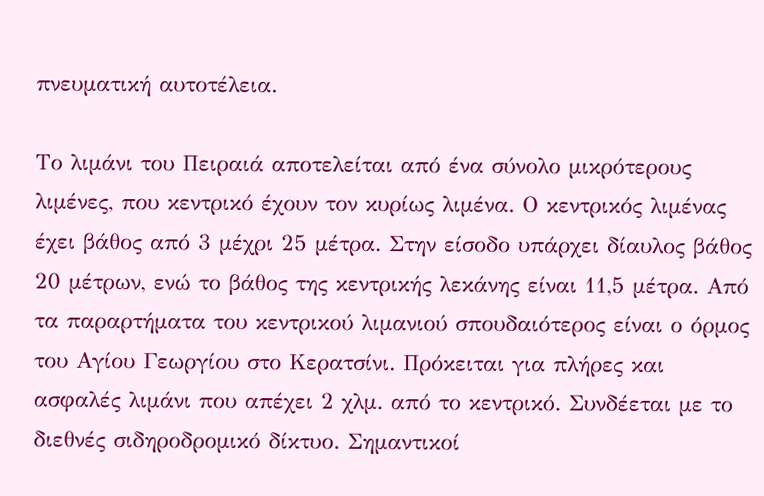πνευματική αυτοτέλεια.

Το λιμάνι του Πειραιά αποτελείται από ένα σύνολο μικρότερους λιμένες, που κεντρικό έχουν τον κυρίως λιμένα. Ο κεντρικός λιμένας έχει βάθος από 3 μέχρι 25 μέτρα. Στην είσοδο υπάρχει δίαυλος βάθος 20 μέτρων, ενώ το βάθος της κεντρικής λεκάνης είναι 11,5 μέτρα. Από τα παραρτήματα του κεντρικού λιμανιού σπουδαιότερος είναι ο όρμος του Αγίου Γεωργίου στο Κερατσίνι. Πρόκειται για πλήρες και ασφαλές λιμάνι που απέχει 2 χλμ. από το κεντρικό. Συνδέεται με το διεθνές σιδηροδρομικό δίκτυο. Σημαντικοί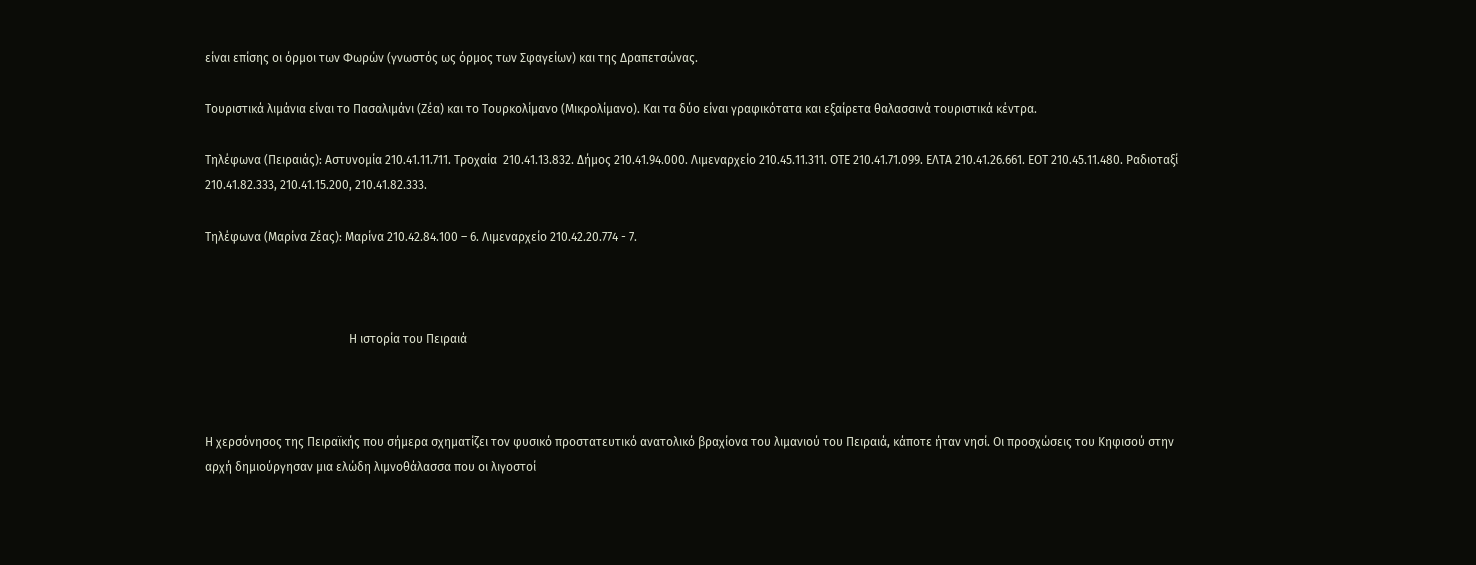είναι επίσης οι όρμοι των Φωρών (γνωστός ως όρμος των Σφαγείων) και της Δραπετσώνας.

Τουριστικά λιμάνια είναι το Πασαλιμάνι (Ζέα) και το Τουρκολίμανο (Μικρολίμανο). Και τα δύο είναι γραφικότατα και εξαίρετα θαλασσινά τουριστικά κέντρα.

Τηλέφωνα (Πειραιάς): Αστυνομία 210.41.11.711. Τροχαία  210.41.13.832. Δήμος 210.41.94.000. Λιμεναρχείο 210.45.11.311. ΟΤΕ 210.41.71.099. ΕΛΤΑ 210.41.26.661. ΕΟΤ 210.45.11.480. Ραδιοταξί 210.41.82.333, 210.41.15.200, 210.41.82.333.

Τηλέφωνα (Μαρίνα Ζέας): Μαρίνα 210.42.84.100 – 6. Λιμεναρχείο 210.42.20.774 - 7.



                                                Η ιστορία του Πειραιά



Η χερσόνησος της Πειραϊκής που σήμερα σχηματίζει τον φυσικό προστατευτικό ανατολικό βραχίονα του λιμανιού του Πειραιά, κάποτε ήταν νησί. Οι προσχώσεις του Κηφισού στην αρχή δημιούργησαν μια ελώδη λιμνοθάλασσα που οι λιγοστοί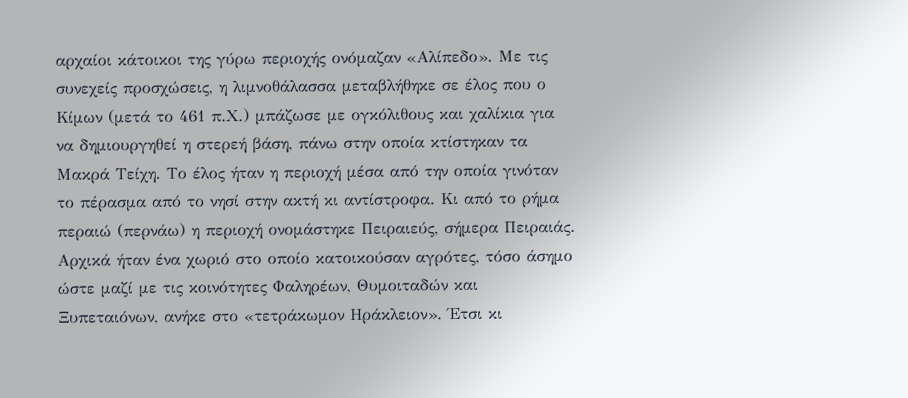αρχαίοι κάτοικοι της γύρω περιοχής ονόμαζαν «Αλίπεδο». Με τις συνεχείς προσχώσεις, η λιμνοθάλασσα μεταβλήθηκε σε έλος που ο Κίμων (μετά το 461 π.Χ.) μπάζωσε με ογκόλιθους και χαλίκια για να δημιουργηθεί η στερεή βάση, πάνω στην οποία κτίστηκαν τα Μακρά Τείχη. Το έλος ήταν η περιοχή μέσα από την οποία γινόταν το πέρασμα από το νησί στην ακτή κι αντίστροφα. Κι από το ρήμα περαιώ (περνάω) η περιοχή ονομάστηκε Πειραιεύς, σήμερα Πειραιάς. Αρχικά ήταν ένα χωριό στο οποίο κατοικούσαν αγρότες, τόσο άσημο ώστε μαζί με τις κοινότητες Φαληρέων, Θυμοιταδών και Ξυπεταιόνων, ανήκε στο «τετράκωμον Ηράκλειον». Έτσι κι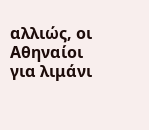αλλιώς, οι Αθηναίοι για λιμάνι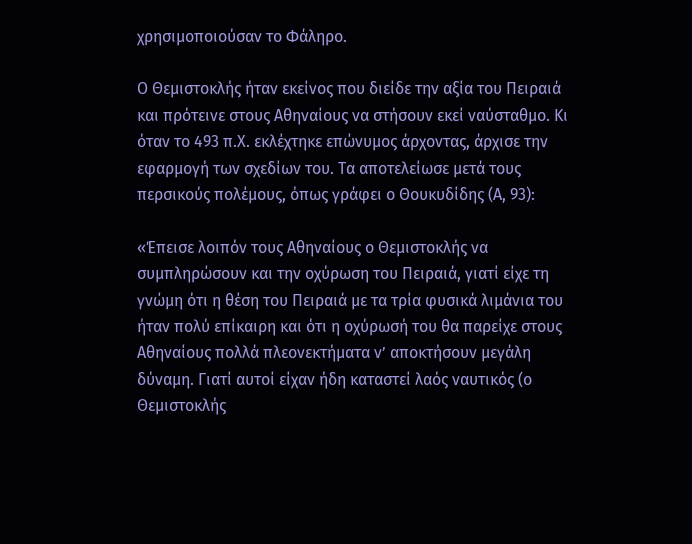χρησιμοποιούσαν το Φάληρο.

Ο Θεμιστοκλής ήταν εκείνος που διείδε την αξία του Πειραιά και πρότεινε στους Αθηναίους να στήσουν εκεί ναύσταθμο. Κι όταν το 493 π.Χ. εκλέχτηκε επώνυμος άρχοντας, άρχισε την εφαρμογή των σχεδίων του. Τα αποτελείωσε μετά τους περσικούς πολέμους, όπως γράφει ο Θουκυδίδης (Α, 93):

«Έπεισε λοιπόν τους Αθηναίους ο Θεμιστοκλής να συμπληρώσουν και την οχύρωση του Πειραιά, γιατί είχε τη γνώμη ότι η θέση του Πειραιά με τα τρία φυσικά λιμάνια του ήταν πολύ επίκαιρη και ότι η οχύρωσή του θα παρείχε στους Αθηναίους πολλά πλεονεκτήματα ν’ αποκτήσουν μεγάλη δύναμη. Γιατί αυτοί είχαν ήδη καταστεί λαός ναυτικός (ο Θεμιστοκλής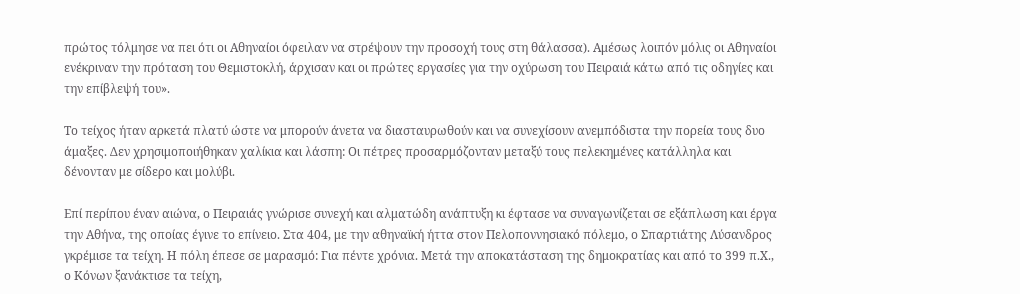πρώτος τόλμησε να πει ότι οι Αθηναίοι όφειλαν να στρέψουν την προσοχή τους στη θάλασσα). Αμέσως λοιπόν μόλις οι Αθηναίοι ενέκριναν την πρόταση του Θεμιστοκλή, άρχισαν και οι πρώτες εργασίες για την οχύρωση του Πειραιά κάτω από τις οδηγίες και την επίβλεψή του».

Το τείχος ήταν αρκετά πλατύ ώστε να μπορούν άνετα να διασταυρωθούν και να συνεχίσουν ανεμπόδιστα την πορεία τους δυο άμαξες. Δεν χρησιμοποιήθηκαν χαλίκια και λάσπη: Οι πέτρες προσαρμόζονταν μεταξύ τους πελεκημένες κατάλληλα και δένονταν με σίδερο και μολύβι.

Επί περίπου έναν αιώνα, ο Πειραιάς γνώρισε συνεχή και αλματώδη ανάπτυξη κι έφτασε να συναγωνίζεται σε εξάπλωση και έργα την Αθήνα, της οποίας έγινε το επίνειο. Στα 404, με την αθηναϊκή ήττα στον Πελοποννησιακό πόλεμο, ο Σπαρτιάτης Λύσανδρος γκρέμισε τα τείχη. Η πόλη έπεσε σε μαρασμό: Για πέντε χρόνια. Μετά την αποκατάσταση της δημοκρατίας και από το 399 π.Χ., ο Κόνων ξανάκτισε τα τείχη,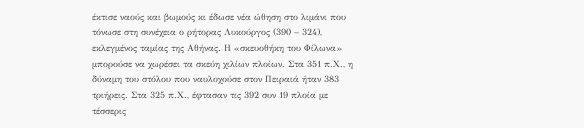έκτισε ναούς και βωμούς κι έδωσε νέα ώθηση στο λιμάνι που τόνωσε στη συνέχεια ο ρήτορας Λυκούργος (390 – 324), εκλεγμένος ταμίας της Αθήνας. Η «σκευοθήκη του Φίλωνα» μπορούσε να χωρέσει τα σκεύη χιλίων πλοίων. Στα 351 π.Χ., η δύναμη του στόλου που ναυλοχούσε στον Πειραιά ήταν 383 τριήρεις. Στα 325 π.Χ., έφτασαν τις 392 συν 19 πλοία με τέσσερις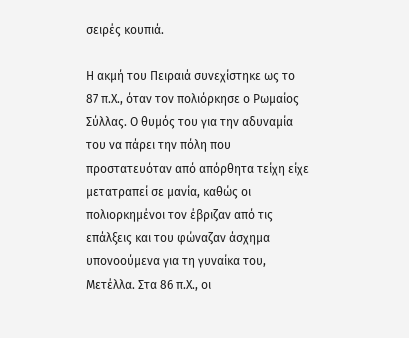σειρές κουπιά.

Η ακμή του Πειραιά συνεχίστηκε ως το 87 π.Χ., όταν τον πολιόρκησε ο Ρωμαίος Σύλλας. Ο θυμός του για την αδυναμία του να πάρει την πόλη που προστατευόταν από απόρθητα τείχη είχε μετατραπεί σε μανία, καθώς οι πολιορκημένοι τον έβριζαν από τις επάλξεις και του φώναζαν άσχημα υπονοούμενα για τη γυναίκα του, Μετέλλα. Στα 86 π.Χ., οι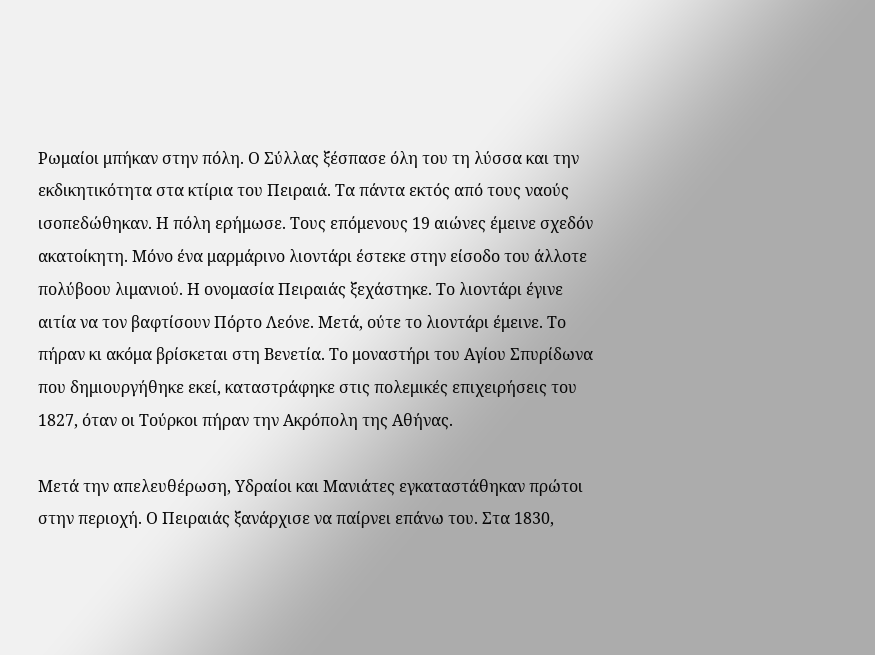Ρωμαίοι μπήκαν στην πόλη. Ο Σύλλας ξέσπασε όλη του τη λύσσα και την εκδικητικότητα στα κτίρια του Πειραιά. Τα πάντα εκτός από τους ναούς ισοπεδώθηκαν. Η πόλη ερήμωσε. Τους επόμενους 19 αιώνες έμεινε σχεδόν ακατοίκητη. Μόνο ένα μαρμάρινο λιοντάρι έστεκε στην είσοδο του άλλοτε πολύβοου λιμανιού. Η ονομασία Πειραιάς ξεχάστηκε. Το λιοντάρι έγινε αιτία να τον βαφτίσουν Πόρτο Λεόνε. Μετά, ούτε το λιοντάρι έμεινε. Το πήραν κι ακόμα βρίσκεται στη Βενετία. Το μοναστήρι του Αγίου Σπυρίδωνα που δημιουργήθηκε εκεί, καταστράφηκε στις πολεμικές επιχειρήσεις του 1827, όταν οι Τούρκοι πήραν την Ακρόπολη της Αθήνας.

Μετά την απελευθέρωση, Υδραίοι και Μανιάτες εγκαταστάθηκαν πρώτοι στην περιοχή. Ο Πειραιάς ξανάρχισε να παίρνει επάνω του. Στα 1830,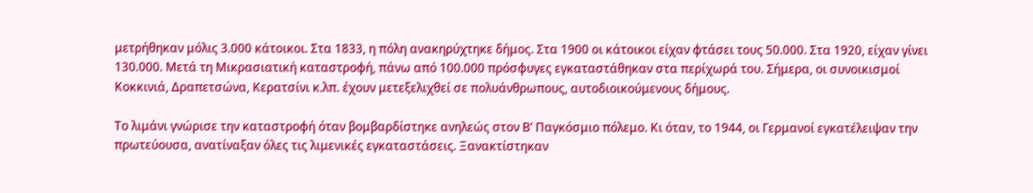μετρήθηκαν μόλις 3.000 κάτοικοι. Στα 1833, η πόλη ανακηρύχτηκε δήμος. Στα 1900 οι κάτοικοι είχαν φτάσει τους 50.000. Στα 1920, είχαν γίνει 130.000. Μετά τη Μικρασιατική καταστροφή, πάνω από 100.000 πρόσφυγες εγκαταστάθηκαν στα περίχωρά του. Σήμερα, οι συνοικισμοί Κοκκινιά, Δραπετσώνα, Κερατσίνι κ.λπ. έχουν μετεξελιχθεί σε πολυάνθρωπους, αυτοδιοικούμενους δήμους.

Το λιμάνι γνώρισε την καταστροφή όταν βομβαρδίστηκε ανηλεώς στον Β’ Παγκόσμιο πόλεμο. Κι όταν, το 1944, οι Γερμανοί εγκατέλειψαν την πρωτεύουσα, ανατίναξαν όλες τις λιμενικές εγκαταστάσεις. Ξανακτίστηκαν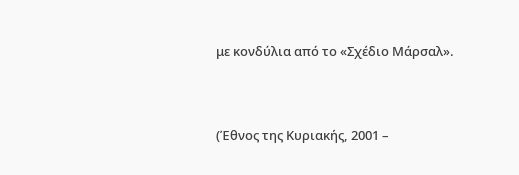με κονδύλια από το «Σχέδιο Μάρσαλ».



(Έθνος της Κυριακής, 2001 –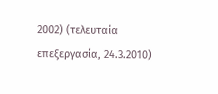2002) (τελευταία επεξεργασία, 24.3.2010)